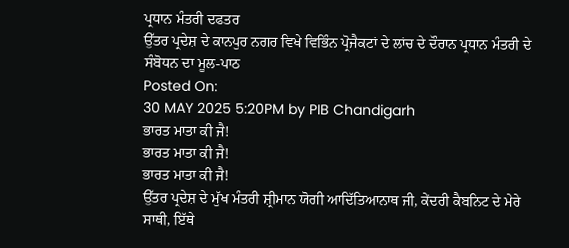ਪ੍ਰਧਾਨ ਮੰਤਰੀ ਦਫਤਰ
ਉੱਤਰ ਪ੍ਰਦੇਸ਼ ਦੇ ਕਾਨਪੁਰ ਨਗਰ ਵਿਖੇ ਵਿਭਿੰਨ ਪ੍ਰੋਜੈਕਟਾਂ ਦੇ ਲਾਂਚ ਦੇ ਦੌਰਾਨ ਪ੍ਰਧਾਨ ਮੰਤਰੀ ਦੇ ਸੰਬੋਧਨ ਦਾ ਮੂਲ-ਪਾਠ
Posted On:
30 MAY 2025 5:20PM by PIB Chandigarh
ਭਾਰਤ ਮਾਤਾ ਕੀ ਜੈ!
ਭਾਰਤ ਮਾਤਾ ਕੀ ਜੈ!
ਭਾਰਤ ਮਾਤਾ ਕੀ ਜੈ!
ਉੱਤਰ ਪ੍ਰਦੇਸ਼ ਦੇ ਮੁੱਖ ਮੰਤਰੀ ਸ਼੍ਰੀਮਾਨ ਯੋਗੀ ਆਦਿੱਤਿਆਨਾਥ ਜੀ, ਕੇਂਦਰੀ ਕੈਬਨਿਟ ਦੇ ਮੇਰੇ ਸਾਥੀ, ਇੱਥੇ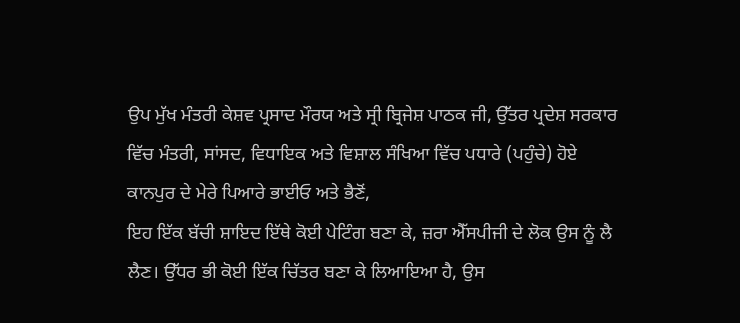ਉਪ ਮੁੱਖ ਮੰਤਰੀ ਕੇਸ਼ਵ ਪ੍ਰਸਾਦ ਮੌਰਯ ਅਤੇ ਸ੍ਰੀ ਬ੍ਰਿਜੇਸ਼ ਪਾਠਕ ਜੀ, ਉੱਤਰ ਪ੍ਰਦੇਸ਼ ਸਰਕਾਰ ਵਿੱਚ ਮੰਤਰੀ, ਸਾਂਸਦ, ਵਿਧਾਇਕ ਅਤੇ ਵਿਸ਼ਾਲ ਸੰਖਿਆ ਵਿੱਚ ਪਧਾਰੇ (ਪਹੁੰਚੇ) ਹੋਏ ਕਾਨਪੁਰ ਦੇ ਮੇਰੇ ਪਿਆਰੇ ਭਾਈਓ ਅਤੇ ਭੈਣੋਂ,
ਇਹ ਇੱਕ ਬੱਚੀ ਸ਼ਾਇਦ ਇੱਥੇ ਕੋਈ ਪੇਟਿੰਗ ਬਣਾ ਕੇ, ਜ਼ਰਾ ਐੱਸਪੀਜੀ ਦੇ ਲੋਕ ਉਸ ਨੂੰ ਲੈ ਲੈਣ। ਉੱਧਰ ਭੀ ਕੋਈ ਇੱਕ ਚਿੱਤਰ ਬਣਾ ਕੇ ਲਿਆਇਆ ਹੈ, ਉਸ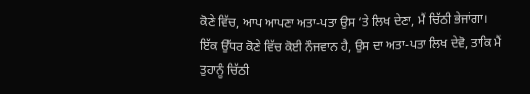ਕੋਣੇ ਵਿੱਚ, ਆਪ ਆਪਣਾ ਅਤਾ-ਪਤਾ ਉਸ ‘ਤੇ ਲਿਖ ਦੇਣਾ, ਮੈਂ ਚਿੱਠੀ ਭੇਜਾਂਗਾ। ਇੱਕ ਉੱਧਰ ਕੋਣੇ ਵਿੱਚ ਕੋਈ ਨੌਜਵਾਨ ਹੈ, ਉਸ ਦਾ ਅਤਾ-ਪਤਾ ਲਿਖ ਦੇਵੋ, ਤਾਕਿ ਮੈਂ ਤੁਹਾਨੂੰ ਚਿੱਠੀ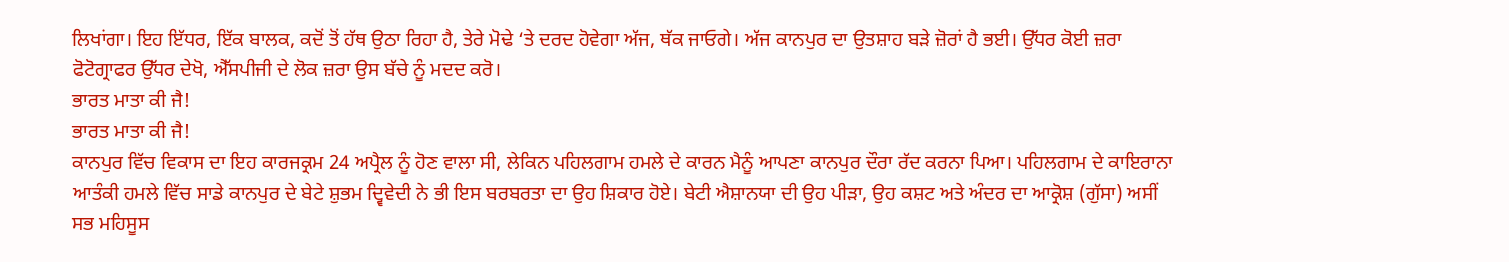ਲਿਖਾਂਗਾ। ਇਹ ਇੱਧਰ, ਇੱਕ ਬਾਲਕ, ਕਦੋਂ ਤੋਂ ਹੱਥ ਉਠਾ ਰਿਹਾ ਹੈ, ਤੇਰੇ ਮੋਢੇ ‘ਤੇ ਦਰਦ ਹੋਵੇਗਾ ਅੱਜ, ਥੱਕ ਜਾਓਗੇ। ਅੱਜ ਕਾਨਪੁਰ ਦਾ ਉਤਸ਼ਾਹ ਬੜੇ ਜ਼ੋਰਾਂ ਹੈ ਭਈ। ਉੱਧਰ ਕੋਈ ਜ਼ਰਾ ਫੋਟੋਗ੍ਰਾਫਰ ਉੱਧਰ ਦੇਖੋ, ਐੱਸਪੀਜੀ ਦੇ ਲੋਕ ਜ਼ਰਾ ਉਸ ਬੱਚੇ ਨੂੰ ਮਦਦ ਕਰੋ।
ਭਾਰਤ ਮਾਤਾ ਕੀ ਜੈ!
ਭਾਰਤ ਮਾਤਾ ਕੀ ਜੈ!
ਕਾਨਪੁਰ ਵਿੱਚ ਵਿਕਾਸ ਦਾ ਇਹ ਕਾਰਜਕ੍ਰਮ 24 ਅਪ੍ਰੈਲ ਨੂੰ ਹੋਣ ਵਾਲਾ ਸੀ, ਲੇਕਿਨ ਪਹਿਲਗਾਮ ਹਮਲੇ ਦੇ ਕਾਰਨ ਮੈਨੂੰ ਆਪਣਾ ਕਾਨਪੁਰ ਦੌਰਾ ਰੱਦ ਕਰਨਾ ਪਿਆ। ਪਹਿਲਗਾਮ ਦੇ ਕਾਇਰਾਨਾ ਆਤੰਕੀ ਹਮਲੇ ਵਿੱਚ ਸਾਡੇ ਕਾਨਪੁਰ ਦੇ ਬੇਟੇ ਸ਼ੁਭਮ ਦ੍ਵਿਵੇਦੀ ਨੇ ਭੀ ਇਸ ਬਰਬਰਤਾ ਦਾ ਉਹ ਸ਼ਿਕਾਰ ਹੋਏ। ਬੇਟੀ ਐਸ਼ਾਨਯਾ ਦੀ ਉਹ ਪੀੜਾ, ਉਹ ਕਸ਼ਟ ਅਤੇ ਅੰਦਰ ਦਾ ਆਕ੍ਰੋਸ਼ (ਗੁੱਸਾ) ਅਸੀਂ ਸਭ ਮਹਿਸੂਸ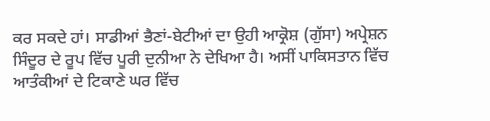ਕਰ ਸਕਦੇ ਹਾਂ। ਸਾਡੀਆਂ ਭੈਣਾਂ-ਬੇਟੀਆਂ ਦਾ ਉਹੀ ਆਕ੍ਰੋਸ਼ (ਗੁੱਸਾ) ਅਪ੍ਰੇਸ਼ਨ ਸਿੰਦੂਰ ਦੇ ਰੂਪ ਵਿੱਚ ਪੂਰੀ ਦੁਨੀਆ ਨੇ ਦੇਖਿਆ ਹੈ। ਅਸੀਂ ਪਾਕਿਸਤਾਨ ਵਿੱਚ ਆਤੰਕੀਆਂ ਦੇ ਟਿਕਾਣੇ ਘਰ ਵਿੱਚ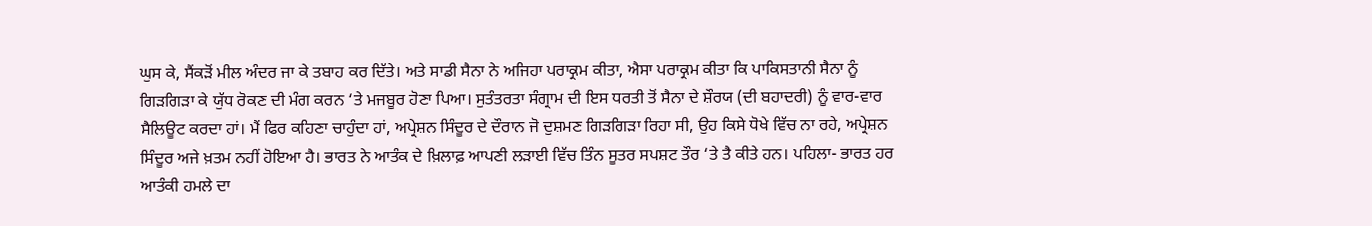ਘੁਸ ਕੇ, ਸੈਂਕੜੋਂ ਮੀਲ ਅੰਦਰ ਜਾ ਕੇ ਤਬਾਹ ਕਰ ਦਿੱਤੇ। ਅਤੇ ਸਾਡੀ ਸੈਨਾ ਨੇ ਅਜਿਹਾ ਪਰਾਕ੍ਰਮ ਕੀਤਾ, ਐਸਾ ਪਰਾਕ੍ਰਮ ਕੀਤਾ ਕਿ ਪਾਕਿਸਤਾਨੀ ਸੈਨਾ ਨੂੰ ਗਿੜਗਿੜਾ ਕੇ ਯੁੱਧ ਰੋਕਣ ਦੀ ਮੰਗ ਕਰਨ ‘ਤੇ ਮਜਬੂਰ ਹੋਣਾ ਪਿਆ। ਸੁਤੰਤਰਤਾ ਸੰਗ੍ਰਾਮ ਦੀ ਇਸ ਧਰਤੀ ਤੋਂ ਸੈਨਾ ਦੇ ਸ਼ੌਰਯ (ਦੀ ਬਹਾਦਰੀ) ਨੂੰ ਵਾਰ-ਵਾਰ ਸੈਲਿਊਟ ਕਰਦਾ ਹਾਂ। ਮੈਂ ਫਿਰ ਕਹਿਣਾ ਚਾਹੁੰਦਾ ਹਾਂ, ਅਪ੍ਰੇਸ਼ਨ ਸਿੰਦੂਰ ਦੇ ਦੌਰਾਨ ਜੋ ਦੁਸ਼ਮਣ ਗਿੜਗਿੜਾ ਰਿਹਾ ਸੀ, ਉਹ ਕਿਸੇ ਧੋਖੇ ਵਿੱਚ ਨਾ ਰਹੇ, ਅਪ੍ਰੇਸ਼ਨ ਸਿੰਦੂਰ ਅਜੇ ਖ਼ਤਮ ਨਹੀਂ ਹੋਇਆ ਹੈ। ਭਾਰਤ ਨੇ ਆਤੰਕ ਦੇ ਖ਼ਿਲਾਫ਼ ਆਪਣੀ ਲੜਾਈ ਵਿੱਚ ਤਿੰਨ ਸੂਤਰ ਸਪਸ਼ਟ ਤੌਰ ‘ਤੇ ਤੈ ਕੀਤੇ ਹਨ। ਪਹਿਲਾ- ਭਾਰਤ ਹਰ ਆਤੰਕੀ ਹਮਲੇ ਦਾ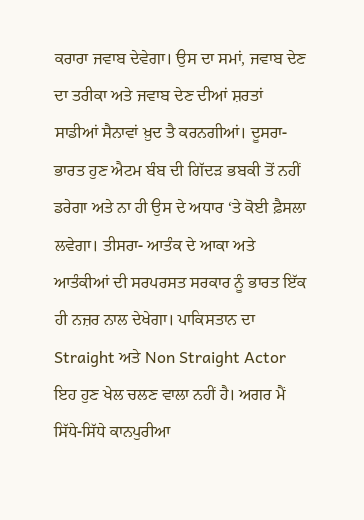ਕਰਾਰਾ ਜਵਾਬ ਦੇਵੇਗਾ। ਉਸ ਦਾ ਸਮਾਂ, ਜਵਾਬ ਦੇਣ ਦਾ ਤਰੀਕਾ ਅਤੇ ਜਵਾਬ ਦੇਣ ਦੀਆਂ ਸ਼ਰਤਾਂ ਸਾਡੀਆਂ ਸੈਨਾਵਾਂ ਖ਼ੁਦ ਤੈ ਕਰਨਗੀਆਂ। ਦੂਸਰਾ- ਭਾਰਤ ਹੁਣ ਐਟਮ ਬੰਬ ਦੀ ਗਿੱਦੜ ਭਬਕੀ ਤੋਂ ਨਹੀਂ ਡਰੇਗਾ ਅਤੇ ਨਾ ਹੀ ਉਸ ਦੇ ਅਧਾਰ ‘ਤੇ ਕੋਈ ਫ਼ੈਸਲਾ ਲਵੇਗਾ। ਤੀਸਰਾ- ਆਤੰਕ ਦੇ ਆਕਾ ਅਤੇ ਆਤੰਕੀਆਂ ਦੀ ਸਰਪਰਸਤ ਸਰਕਾਰ ਨੂੰ ਭਾਰਤ ਇੱਕ ਹੀ ਨਜ਼ਰ ਨਾਲ ਦੇਖੇਗਾ। ਪਾਕਿਸਤਾਨ ਦਾ Straight ਅਤੇ Non Straight Actor ਇਹ ਹੁਣ ਖੇਲ ਚਲਣ ਵਾਲਾ ਨਹੀਂ ਹੈ। ਅਗਰ ਮੈਂ ਸਿੱਧੇ-ਸਿੱਧੇ ਕਾਨਪੁਰੀਆ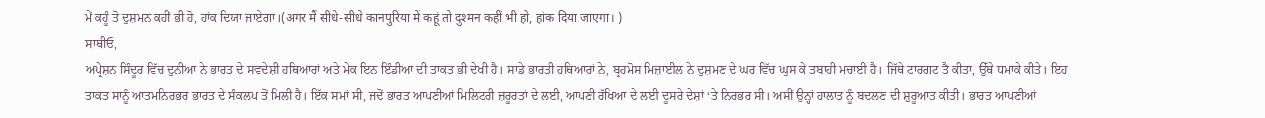ਮੇਂ ਕਹੂੰ ਤੋ ਦੁਸ਼ਮਨ ਕਹੀਂ ਭੀ ਹੋ, ਹਾਂਕ ਦਿਯਾ ਜਾਏਗਾ।(अगर मैं सीधे-सीधे कानपुरिया में कहूं तो दुश्मन कहीं भी हो, हांक दिया जाएगा। )
ਸਾਥੀਓ,
ਅਪ੍ਰੇਸ਼ਨ ਸਿੰਦੂਰ ਵਿੱਚ ਦੁਨੀਆ ਨੇ ਭਾਰਤ ਦੇ ਸਵਦੇਸ਼ੀ ਹਥਿਆਰਾਂ ਅਤੇ ਮੇਕ ਇਨ ਇੰਡੀਆ ਦੀ ਤਾਕਤ ਭੀ ਦੇਖੀ ਹੈ। ਸਾਡੇ ਭਾਰਤੀ ਹਥਿਆਰਾਂ ਨੇ, ਬ੍ਰਹਮੋਸ ਮਿਜ਼ਾਈਲ ਨੇ ਦੁਸ਼ਮਣ ਦੇ ਘਰ ਵਿੱਚ ਘੁਸ ਕੇ ਤਬਾਹੀ ਮਚਾਈ ਹੈ। ਜਿੱਥੇ ਟਾਰਗਟ ਤੈ ਕੀਤਾ, ਉੱਥੇ ਧਮਾਕੇ ਕੀਤੇ। ਇਹ ਤਾਕਤ ਸਾਨੂੰ ਆਤਮਨਿਰਭਰ ਭਾਰਤ ਦੇ ਸੰਕਲਪ ਤੋਂ ਮਿਲੀ ਹੈ। ਇੱਕ ਸਮਾਂ ਸੀ, ਜਦੋਂ ਭਾਰਤ ਆਪਣੀਆਂ ਮਿਲਿਟਰੀ ਜ਼ਰੂਰਤਾਂ ਦੇ ਲਈ, ਆਪਣੀ ਰੱਖਿਆ ਦੇ ਲਈ ਦੂਸਰੇ ਦੇਸ਼ਾਂ ‘ਤੇ ਨਿਰਭਰ ਸੀ। ਅਸੀਂ ਉਨ੍ਹਾਂ ਹਾਲਾਤ ਨੂੰ ਬਦਲਣ ਦੀ ਸ਼ੁਰੂਆਤ ਕੀਤੀ। ਭਾਰਤ ਆਪਣੀਆਂ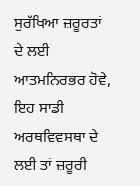ਸੁਰੱਖਿਆ ਜ਼ਰੂਰਤਾਂ ਦੇ ਲਈ ਆਤਮਨਿਰਭਰ ਹੋਵੇ, ਇਹ ਸਾਡੀ ਅਰਥਵਿਵਸਥਾ ਦੇ ਲਈ ਤਾਂ ਜ਼ਰੂਰੀ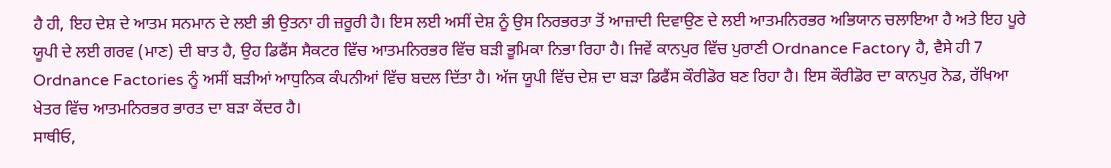ਹੈ ਹੀ, ਇਹ ਦੇਸ਼ ਦੇ ਆਤਮ ਸਨਮਾਨ ਦੇ ਲਈ ਭੀ ਉਤਨਾ ਹੀ ਜ਼ਰੂਰੀ ਹੈ। ਇਸ ਲਈ ਅਸੀਂ ਦੇਸ਼ ਨੂੰ ਉਸ ਨਿਰਭਰਤਾ ਤੋਂ ਆਜ਼ਾਦੀ ਦਿਵਾਉਣ ਦੇ ਲਈ ਆਤਮਨਿਰਭਰ ਅਭਿਯਾਨ ਚਲਾਇਆ ਹੈ ਅਤੇ ਇਹ ਪੂਰੇ ਯੂਪੀ ਦੇ ਲਈ ਗਰਵ (ਮਾਣ) ਦੀ ਬਾਤ ਹੈ, ਉਹ ਡਿਫੈਂਸ ਸੈਕਟਰ ਵਿੱਚ ਆਤਮਨਿਰਭਰ ਵਿੱਚ ਬੜੀ ਭੂਮਿਕਾ ਨਿਭਾ ਰਿਹਾ ਹੈ। ਜਿਵੇਂ ਕਾਨਪੁਰ ਵਿੱਚ ਪੁਰਾਣੀ Ordnance Factory ਹੈ, ਵੈਸੇ ਹੀ 7 Ordnance Factories ਨੂੰ ਅਸੀਂ ਬੜੀਆਂ ਆਧੁਨਿਕ ਕੰਪਨੀਆਂ ਵਿੱਚ ਬਦਲ ਦਿੱਤਾ ਹੈ। ਅੱਜ ਯੂਪੀ ਵਿੱਚ ਦੇਸ਼ ਦਾ ਬੜਾ ਡਿਫੈਂਸ ਕੌਰੀਡੋਰ ਬਣ ਰਿਹਾ ਹੈ। ਇਸ ਕੌਰੀਡੋਰ ਦਾ ਕਾਨਪੁਰ ਨੋਡ, ਰੱਖਿਆ ਖੇਤਰ ਵਿੱਚ ਆਤਮਨਿਰਭਰ ਭਾਰਤ ਦਾ ਬੜਾ ਕੇਂਦਰ ਹੈ।
ਸਾਥੀਓ,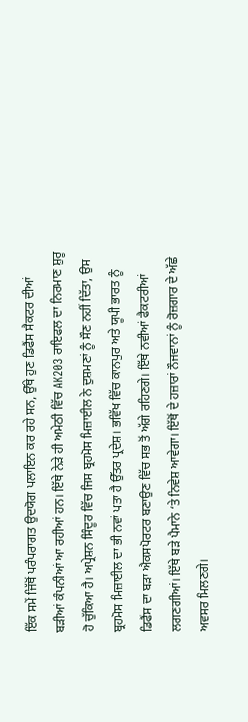ਇੱਕ ਸਮੇਂ ਜਿੱਥੋਂ ਪਰੰਪਰਾਗਤ ਉਦਯੋਗ ਪਲਾਇਨ ਕਰ ਰਹੇ ਸਨ, ਉੱਥੇ ਹੁਣ ਡਿਫੈਂਸ ਸੈਕਟਰ ਦੀਆਂ ਬੜੀਆਂ ਕੰਪਨੀਆਂ ਆ ਰਹੀਆਂ ਹਨ। ਇੱਥੇ ਨੇੜੇ ਹੀ ਅਮੇਠੀ ਵਿੱਚ AK203 ਰਾਇਫਲ ਦਾ ਨਿਰਮਾਣ ਸ਼ੁਰੂ ਹੋ ਚੁੱਕਿਆ ਹੈ। ਅਪ੍ਰੇਸ਼ਨ ਸਿੰਦੂਰ ਵਿੱਚ ਜਿਸ ਬ੍ਰਹਮੋਸ ਮਿਜ਼ਾਈਲ ਨੇ ਦੁਸ਼ਮਣਾਂ ਨੂੰ ਸੌਣ ਨਹੀਂ ਦਿੱਤਾ, ਉਸ ਬ੍ਰਹਮੋਸ ਮਿਜ਼ਾਈਲ ਦਾ ਭੀ ਨਵਾਂ ਪਤਾ ਹੈ ਉੱਤਰ ਪ੍ਰਦੇਸ਼। ਭਵਿੱਖ ਵਿੱਚ ਕਾਨਪੁਰ ਅਤੇ ਯੂਪੀ ਭਾਰਤ ਨੂੰ ਡਿਫੈਂਸ ਦਾ ਬੜਾ ਐਕਸਪੋਰਟਰ ਬਣਾਉਣ ਵਿੱਚ ਸਭ ਤੋਂ ਅੱਗੇ ਰਹਿਣਗੇ। ਇੱਥੇ ਨਵੀਆਂ ਫੈਕਟਰੀਆਂ ਲਗਣਗੀਆਂ। ਇੱਥੇ ਬੜੇ ਪੈਮਾਨੇ ‘ਤੇ ਨਿਵੇਸ਼ ਆਵੇਗਾ। ਇੱਥੋਂ ਦੇ ਹਜ਼ਾਰਾਂ ਨੌਜਵਾਨਾਂ ਨੂੰ ਰੋਜ਼ਗਾਰ ਦੇ ਅੱਛੇ ਅਵਸਰ ਮਿਲਣਗੇ।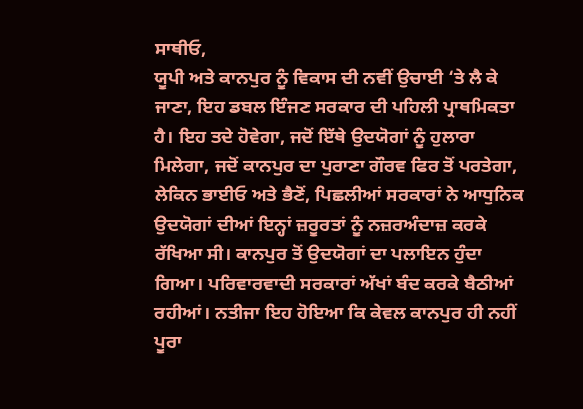ਸਾਥੀਓ,
ਯੂਪੀ ਅਤੇ ਕਾਨਪੁਰ ਨੂੰ ਵਿਕਾਸ ਦੀ ਨਵੀਂ ਉਚਾਈ ‘ਤੇ ਲੈ ਕੇ ਜਾਣਾ, ਇਹ ਡਬਲ ਇੰਜਣ ਸਰਕਾਰ ਦੀ ਪਹਿਲੀ ਪ੍ਰਾਥਮਿਕਤਾ ਹੈ। ਇਹ ਤਦੇ ਹੋਵੇਗਾ, ਜਦੋਂ ਇੱਥੇ ਉਦਯੋਗਾਂ ਨੂੰ ਹੁਲਾਰਾ ਮਿਲੇਗਾ, ਜਦੋਂ ਕਾਨਪੁਰ ਦਾ ਪੁਰਾਣਾ ਗੌਰਵ ਫਿਰ ਤੋਂ ਪਰਤੇਗਾ, ਲੇਕਿਨ ਭਾਈਓ ਅਤੇ ਭੈਣੋਂ, ਪਿਛਲੀਆਂ ਸਰਕਾਰਾਂ ਨੇ ਆਧੁਨਿਕ ਉਦਯੋਗਾਂ ਦੀਆਂ ਇਨ੍ਹਾਂ ਜ਼ਰੂਰਤਾਂ ਨੂੰ ਨਜ਼ਰਅੰਦਾਜ਼ ਕਰਕੇ ਰੱਖਿਆ ਸੀ। ਕਾਨਪੁਰ ਤੋਂ ਉਦਯੋਗਾਂ ਦਾ ਪਲਾਇਨ ਹੁੰਦਾ ਗਿਆ। ਪਰਿਵਾਰਵਾਦੀ ਸਰਕਾਰਾਂ ਅੱਖਾਂ ਬੰਦ ਕਰਕੇ ਬੈਠੀਆਂ ਰਹੀਆਂ। ਨਤੀਜਾ ਇਹ ਹੋਇਆ ਕਿ ਕੇਵਲ ਕਾਨਪੁਰ ਹੀ ਨਹੀਂ ਪੂਰਾ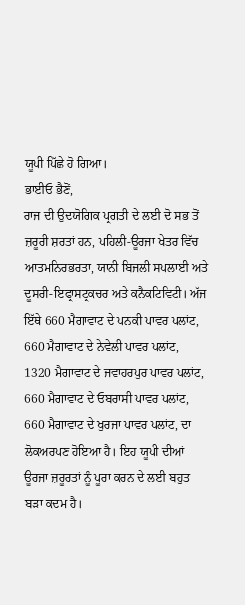ਯੂਪੀ ਪਿੱਛੇ ਹੋ ਗਿਆ।
ਭਾਈਓ ਭੈਣੋਂ,
ਰਾਜ ਦੀ ਉਦਯੋਗਿਕ ਪ੍ਰਗਤੀ ਦੇ ਲਈ ਦੋ ਸਭ ਤੋਂ ਜ਼ਰੂਰੀ ਸ਼ਰਤਾਂ ਹਨ, ਪਹਿਲੀ-ਊਰਜਾ ਖੇਤਰ ਵਿੱਚ ਆਤਮਨਿਰਭਰਤਾ, ਯਾਨੀ ਬਿਜਲੀ ਸਪਲਾਈ ਅਤੇ ਦੂਸਰੀ-ਇਫ੍ਰਾਸਟ੍ਰਕਚਰ ਅਤੇ ਕਨੈਕਟਿਵਿਟੀ। ਅੱਜ ਇੱਥੇ 660 ਮੈਗਾਵਾਟ ਦੇ ਪਨਕੀ ਪਾਵਰ ਪਲਾਂਟ, 660 ਮੈਗਾਵਾਟ ਦੇ ਨੇਵੇਲੀ ਪਾਵਰ ਪਲਾਂਟ, 1320 ਮੈਗਾਵਾਟ ਦੇ ਜਵਾਹਰਪੁਰ ਪਾਵਰ ਪਲਾਂਟ, 660 ਮੈਗਾਵਾਟ ਦੇ ਓਬਰਾਸੀ ਪਾਵਰ ਪਲਾਂਟ, 660 ਮੈਗਾਵਾਟ ਦੇ ਖੁਰਜਾ ਪਾਵਰ ਪਲਾਂਟ, ਦਾ ਲੋਕਅਰਪਣ ਹੋਇਆ ਹੈ। ਇਹ ਯੂਪੀ ਦੀਆਂ ਊਰਜਾ ਜ਼ਰੂਰਤਾਂ ਨੂੰ ਪੂਰਾ ਕਰਨ ਦੇ ਲਈ ਬਹੁਤ ਬੜਾ ਕਦਮ ਹੈ।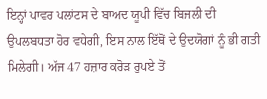ਇਨ੍ਹਾਂ ਪਾਵਰ ਪਲਾਂਟਸ ਦੇ ਬਾਅਦ ਯੂਪੀ ਵਿੱਚ ਬਿਜਲੀ ਦੀ ਉਪਲਬਧਤਾ ਹੋਰ ਵਧੇਗੀ, ਇਸ ਨਾਲ ਇੱਥੋਂ ਦੇ ਉਦਯੋਗਾਂ ਨੂੰ ਭੀ ਗਤੀ ਮਿਲੇਗੀ। ਅੱਜ 47 ਹਜ਼ਾਰ ਕਰੋੜ ਰੁਪਏ ਤੋਂ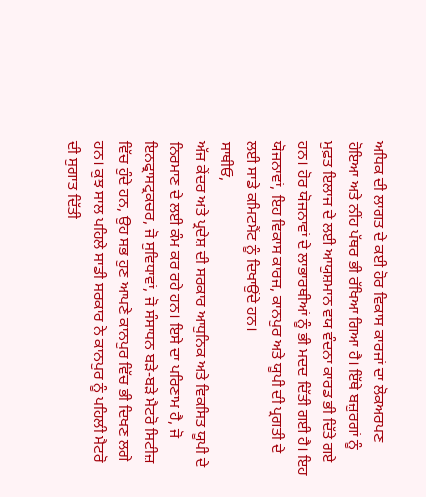ਅਧਿਕ ਦੀ ਲਾਗਤ ਦੇ ਕਈ ਹੋਰ ਵਿਕਾਸ ਕਾਰਜਾਂ ਦਾ ਲੋਕਅਰਪਣ ਹੋਇਆ ਅਤੇ ਨੀਂਹ ਪੱਥਰ ਭੀ ਰੱਖਿਆ ਗਿਆ ਹੈ। ਇੱਥੇ ਬਜ਼ੁਰਗਾਂ ਨੂੰ ਮੁਫ਼ਤ ਇਲਾਜ ਦੇ ਲਈ ਆਯੁਸ਼ਮਾਨ ਵਯ ਵੰਦਨਾ ਕਾਰਡ ਭੀ ਦਿੱਤੇ ਗਏ ਹਨ। ਹੋਰ ਯੋਜਨਾਵਾਂ ਦੇ ਲਾਭਾਰਥੀਆਂ ਨੂੰ ਭੀ ਮਦਦ ਦਿੱਤੀ ਗਈ ਹੈ। ਇਹ ਯੋਜਨਾਵਾਂ, ਇਹ ਵਿਕਾਸ ਕਾਰਜ, ਕਾਨਪੁਰ ਅਤੇ ਯੂਪੀ ਦੀ ਪ੍ਰਗਤੀ ਦੇ ਲਈ ਸਾਡੇ ਕਮਿਟਮੈਂਟ ਨੂੰ ਦਿਖਾਉਂਦੇ ਹਨ।
ਸਾਥੀਓ,
ਅੱਜ ਕੇਂਦਰ ਅਤੇ ਪ੍ਰਦੇਸ਼ ਦੀ ਸਰਕਾਰ ਆਧੁਨਿਕ ਅਤੇ ਵਿਕਸਿਤ ਯੂਪੀ ਦੇ ਨਿਰਮਾਣ ਦੇ ਲਈ ਕੰਮ ਕਰ ਰਹੇ ਹਨ। ਇਸੇ ਦਾ ਪਰਿਣਾਮ ਹੈ, ਜੋ ਇਨਫ੍ਰਾਸਟ੍ਰਕਚਰ, ਜੋ ਸੁਵਿਧਾਵਾਂ, ਜੋ ਸੰਸਾਧਨ ਬੜੇ-ਬੜੇ ਮੈਟਰੋ ਸਿਟੀਜ਼ ਵਿੱਚ ਹੁੰਦੇ ਹਨ, ਉਹ ਸਭ ਹੁਣ ਆਪਣੇ ਕਾਨਪੁਰ ਵਿੱਚ ਭੀ ਦਿਖਣ ਲਗੇ ਹਨ। ਕੁਝ ਸਾਲ ਪਹਿਲੇ ਸਾਡੀ ਸਰਕਾਰ ਨੇ ਕਾਨਪੁਰ ਨੂੰ ਪਹਿਲੀ ਮੈਟਰੋ ਦੀ ਸੁਗਾਤ ਦਿੱਤੀ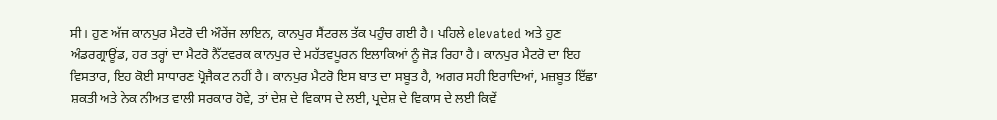ਸੀ। ਹੁਣ ਅੱਜ ਕਾਨਪੁਰ ਮੈਟਰੋ ਦੀ ਔਰੇਂਜ ਲਾਇਨ, ਕਾਨਪੁਰ ਸੈਂਟਰਲ ਤੱਕ ਪਹੁੰਚ ਗਈ ਹੈ। ਪਹਿਲੇ elevated ਅਤੇ ਹੁਣ ਅੰਡਰਗ੍ਰਾਊਂਡ, ਹਰ ਤਰ੍ਹਾਂ ਦਾ ਮੈਟਰੋ ਨੈੱਟਵਰਕ ਕਾਨਪੁਰ ਦੇ ਮਹੱਤਵਪੂਰਨ ਇਲਾਕਿਆਂ ਨੂੰ ਜੋੜ ਰਿਹਾ ਹੈ। ਕਾਨਪੁਰ ਮੈਟਰੋ ਦਾ ਇਹ ਵਿਸਤਾਰ, ਇਹ ਕੋਈ ਸਾਧਾਰਣ ਪ੍ਰੋਜੈਕਟ ਨਹੀਂ ਹੈ। ਕਾਨਪੁਰ ਮੈਟਰੋ ਇਸ ਬਾਤ ਦਾ ਸਬੂਤ ਹੈ, ਅਗਰ ਸਹੀ ਇਰਾਦਿਆਂ, ਮਜ਼ਬੂਤ ਇੱਛਾ ਸ਼ਕਤੀ ਅਤੇ ਨੇਕ ਨੀਅਤ ਵਾਲੀ ਸਰਕਾਰ ਹੋਵੇ, ਤਾਂ ਦੇਸ਼ ਦੇ ਵਿਕਾਸ ਦੇ ਲਈ, ਪ੍ਰਦੇਸ਼ ਦੇ ਵਿਕਾਸ ਦੇ ਲਈ ਕਿਵੇਂ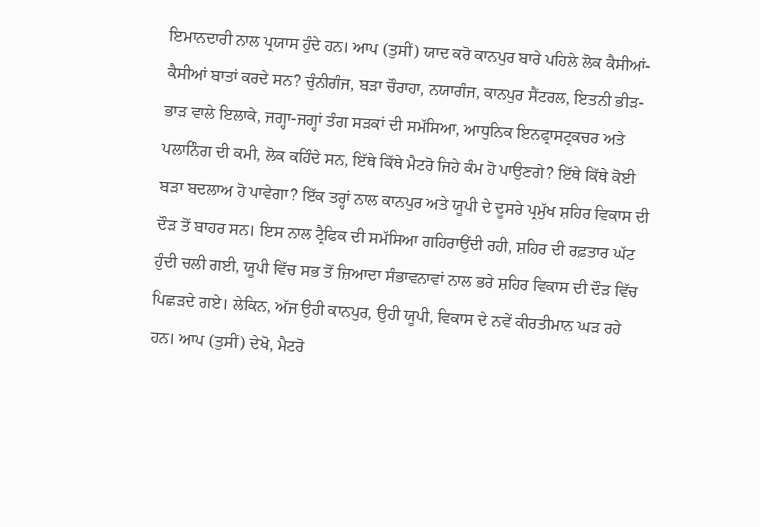ਇਮਾਨਦਾਰੀ ਨਾਲ ਪ੍ਰਯਾਸ ਹੁੰਦੇ ਹਨ। ਆਪ (ਤੁਸੀਂ) ਯਾਦ ਕਰੋ ਕਾਨਪੁਰ ਬਾਰੇ ਪਹਿਲੇ ਲੋਕ ਕੈਸੀਆਂ-ਕੈਸੀਆਂ ਬਾਤਾਂ ਕਰਦੇ ਸਨ? ਚੁੰਨੀਗੰਜ, ਬੜਾ ਚੌਰਾਹਾ, ਨਯਾਗੰਜ, ਕਾਨਪੁਰ ਸੈਂਟਰਲ, ਇਤਨੀ ਭੀੜ-ਭਾੜ ਵਾਲੇ ਇਲਾਕੇ, ਜਗ੍ਹਾ-ਜਗ੍ਹਾਂ ਤੰਗ ਸੜਕਾਂ ਦੀ ਸਮੱਸਿਆ, ਆਧੁਨਿਕ ਇਨਫ੍ਰਾਸਟ੍ਰਕਚਰ ਅਤੇ ਪਲਾਨਿੰਗ ਦੀ ਕਮੀ, ਲੋਕ ਕਹਿੰਦੇ ਸਨ, ਇੱਥੇ ਕਿੱਥੇ ਮੈਟਰੋ ਜਿਹੇ ਕੰਮ ਹੋ ਪਾਉਣਗੇ? ਇੱਥੇ ਕਿੱਥੇ ਕੋਈ ਬੜਾ ਬਦਲਾਅ ਹੋ ਪਾਵੇਗਾ? ਇੱਕ ਤਰ੍ਹਾਂ ਨਾਲ ਕਾਨਪੁਰ ਅਤੇ ਯੂਪੀ ਦੇ ਦੂਸਰੇ ਪ੍ਰਮੁੱਖ ਸ਼ਹਿਰ ਵਿਕਾਸ ਦੀ ਦੌੜ ਤੋਂ ਬਾਹਰ ਸਨ। ਇਸ ਨਾਲ ਟ੍ਰੈਫਿਕ ਦੀ ਸਮੱਸਿਆ ਗਹਿਰਾਉਂਦੀ ਰਹੀ, ਸ਼ਹਿਰ ਦੀ ਰਫ਼ਤਾਰ ਘੱਟ ਹੁੰਦੀ ਚਲੀ ਗਈ, ਯੂਪੀ ਵਿੱਚ ਸਭ ਤੋਂ ਜ਼ਿਆਦਾ ਸੰਭਾਵਨਾਵਾਂ ਨਾਲ ਭਰੇ ਸ਼ਹਿਰ ਵਿਕਾਸ ਦੀ ਦੌੜ ਵਿੱਚ ਪਿਛੜਦੇ ਗਏ। ਲੇਕਿਨ, ਅੱਜ ਉਹੀ ਕਾਨਪੁਰ, ਉਹੀ ਯੂਪੀ, ਵਿਕਾਸ ਦੇ ਨਵੇਂ ਕੀਰਤੀਮਾਨ ਘੜ ਰਹੇ ਹਨ। ਆਪ (ਤੁਸੀਂ) ਦੇਖੋ, ਮੈਟਰੋ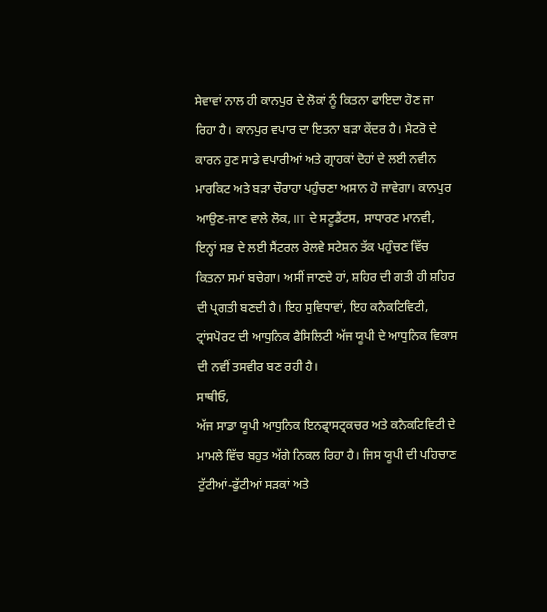ਸੇਵਾਵਾਂ ਨਾਲ ਹੀ ਕਾਨਪੁਰ ਦੇ ਲੋਕਾਂ ਨੂੰ ਕਿਤਨਾ ਫਾਇਦਾ ਹੋਣ ਜਾ ਰਿਹਾ ਹੈ। ਕਾਨਪੁਰ ਵਪਾਰ ਦਾ ਇਤਨਾ ਬੜਾ ਕੇਂਦਰ ਹੈ। ਮੈਟਰੋ ਦੇ ਕਾਰਨ ਹੁਣ ਸਾਡੇ ਵਪਾਰੀਆਂ ਅਤੇ ਗ੍ਰਾਹਕਾਂ ਦੋਹਾਂ ਦੇ ਲਈ ਨਵੀਨ ਮਾਰਕਿਟ ਅਤੇ ਬੜਾ ਚੌਰਾਹਾ ਪਹੁੰਚਣਾ ਅਸਾਨ ਹੋ ਜਾਵੇਗਾ। ਕਾਨਪੁਰ ਆਉਣ-ਜਾਣ ਵਾਲੇ ਲੋਕ, IIT ਦੇ ਸਟੂਡੈਂਟਸ, ਸਾਧਾਰਣ ਮਾਨਵੀ, ਇਨ੍ਹਾਂ ਸਭ ਦੇ ਲਈ ਸੈਂਟਰਲ ਰੇਲਵੇ ਸਟੇਸ਼ਨ ਤੱਕ ਪਹੁੰਚਣ ਵਿੱਚ ਕਿਤਨਾ ਸਮਾਂ ਬਚੇਗਾ। ਅਸੀਂ ਜਾਣਦੇ ਹਾਂ, ਸ਼ਹਿਰ ਦੀ ਗਤੀ ਹੀ ਸ਼ਹਿਰ ਦੀ ਪ੍ਰਗਤੀ ਬਣਦੀ ਹੈ। ਇਹ ਸੁਵਿਧਾਵਾਂ, ਇਹ ਕਨੈਕਟਿਵਿਟੀ, ਟ੍ਰਾਂਸਪੋਰਟ ਦੀ ਆਧੁਨਿਕ ਫੈਸਿਲਿਟੀ ਅੱਜ ਯੂਪੀ ਦੇ ਆਧੁਨਿਕ ਵਿਕਾਸ ਦੀ ਨਵੀਂ ਤਸਵੀਰ ਬਣ ਰਹੀ ਹੈ।
ਸਾਥੀਓ,
ਅੱਜ ਸਾਡਾ ਯੂਪੀ ਆਧੁਨਿਕ ਇਨਫ੍ਰਾਸਟ੍ਰਕਚਰ ਅਤੇ ਕਨੈਕਟਿਵਿਟੀ ਦੇ ਮਾਮਲੇ ਵਿੱਚ ਬਹੁਤ ਅੱਗੇ ਨਿਕਲ ਰਿਹਾ ਹੈ। ਜਿਸ ਯੂਪੀ ਦੀ ਪਹਿਚਾਣ ਟੁੱਟੀਆਂ-ਫੁੱਟੀਆਂ ਸੜਕਾਂ ਅਤੇ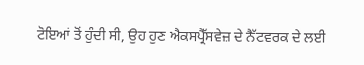ਟੋਇਆਂ ਤੋਂ ਹੁੰਦੀ ਸੀ, ਉਹ ਹੁਣ ਐਕਸਪ੍ਰੈੱਸਵੇਜ਼ ਦੇ ਨੈੱਟਵਰਕ ਦੇ ਲਈ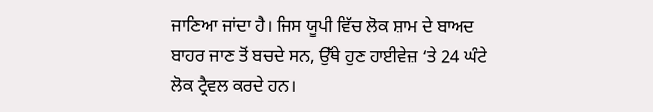ਜਾਣਿਆ ਜਾਂਦਾ ਹੈ। ਜਿਸ ਯੂਪੀ ਵਿੱਚ ਲੋਕ ਸ਼ਾਮ ਦੇ ਬਾਅਦ ਬਾਹਰ ਜਾਣ ਤੋਂ ਬਚਦੇ ਸਨ, ਉੱਥੇ ਹੁਣ ਹਾਈਵੇਜ਼ ‘ਤੇ 24 ਘੰਟੇ ਲੋਕ ਟ੍ਰੈਵਲ ਕਰਦੇ ਹਨ।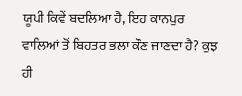ਯੂਪੀ ਕਿਵੇਂ ਬਦਲਿਆ ਹੈ, ਇਹ ਕਾਨਪੁਰ ਵਾਲਿਆਂ ਤੋਂ ਬਿਹਤਰ ਭਲਾ ਕੌਣ ਜਾਣਦਾ ਹੈ? ਕੁਝ ਹੀ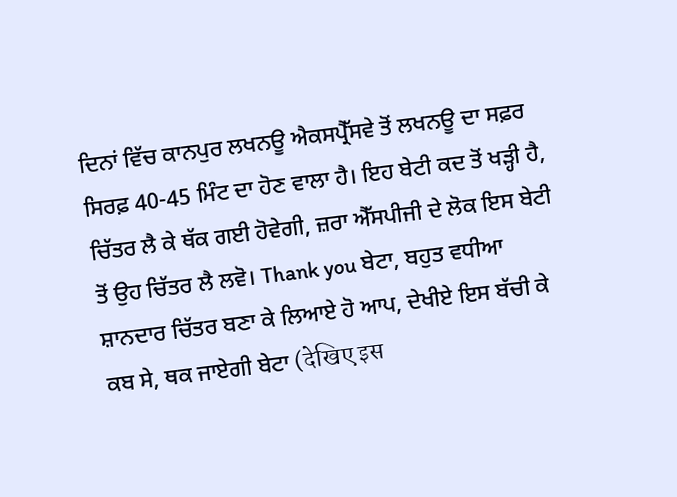ਦਿਨਾਂ ਵਿੱਚ ਕਾਨਪੁਰ ਲਖਨਊ ਐਕਸਪ੍ਰੈੱਸਵੇ ਤੋਂ ਲਖਨਊ ਦਾ ਸਫ਼ਰ ਸਿਰਫ਼ 40-45 ਮਿੰਟ ਦਾ ਹੋਣ ਵਾਲਾ ਹੈ। ਇਹ ਬੇਟੀ ਕਦ ਤੋਂ ਖੜ੍ਹੀ ਹੈ, ਚਿੱਤਰ ਲੈ ਕੇ ਥੱਕ ਗਈ ਹੋਵੇਗੀ, ਜ਼ਰਾ ਐੱਸਪੀਜੀ ਦੇ ਲੋਕ ਇਸ ਬੇਟੀ ਤੋਂ ਉਹ ਚਿੱਤਰ ਲੈ ਲਵੋ। Thank you ਬੇਟਾ, ਬਹੁਤ ਵਧੀਆ ਸ਼ਾਨਦਾਰ ਚਿੱਤਰ ਬਣਾ ਕੇ ਲਿਆਏ ਹੋ ਆਪ, ਦੇਖੀਏ ਇਸ ਬੱਚੀ ਕੇ ਕਬ ਸੇ, ਥਕ ਜਾਏਗੀ ਬੇਟਾ (देखिए इस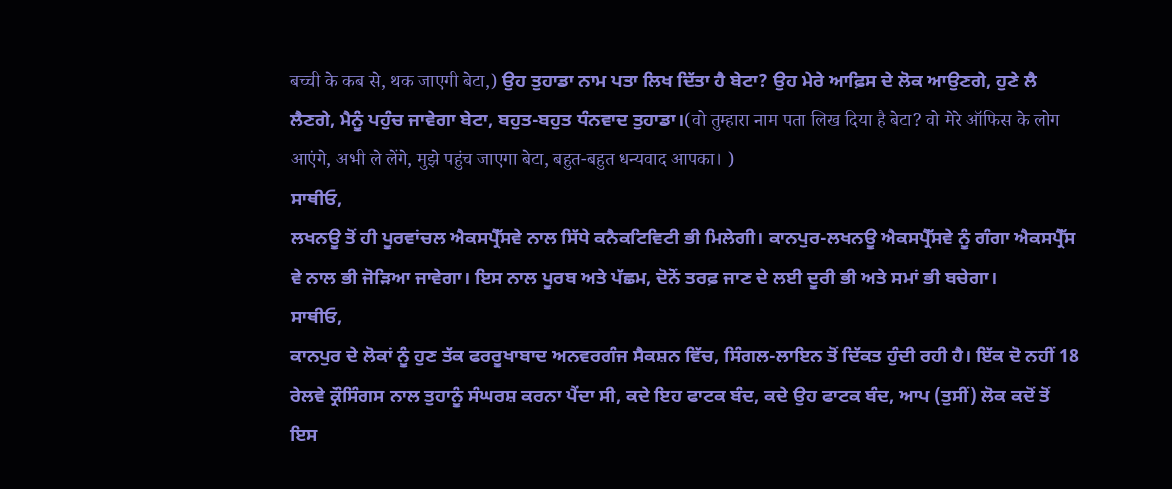बच्ची के कब से, थक जाएगी बेटा,) ਉਹ ਤੁਹਾਡਾ ਨਾਮ ਪਤਾ ਲਿਖ ਦਿੱਤਾ ਹੈ ਬੇਟਾ? ਉਹ ਮੇਰੇ ਆਫ਼ਿਸ ਦੇ ਲੋਕ ਆਉਣਗੇ, ਹੁਣੇ ਲੈ ਲੈਣਗੇ, ਮੈਨੂੰ ਪਹੁੰਚ ਜਾਵੇਗਾ ਬੇਟਾ, ਬਹੁਤ-ਬਹੁਤ ਧੰਨਵਾਦ ਤੁਹਾਡਾ।(वो तुम्हारा नाम पता लिख दिया है बेटा? वो मेरे ऑफिस के लोग आएंगे, अभी ले लेंगे, मुझे पहुंच जाएगा बेटा, बहुत-बहुत धन्यवाद आपका। )
ਸਾਥੀਓ,
ਲਖਨਊ ਤੋਂ ਹੀ ਪੂਰਵਾਂਚਲ ਐਕਸਪ੍ਰੈੱਸਵੇ ਨਾਲ ਸਿੱਧੇ ਕਨੈਕਟਿਵਿਟੀ ਭੀ ਮਿਲੇਗੀ। ਕਾਨਪੁਰ-ਲਖਨਊ ਐਕਸਪ੍ਰੈੱਸਵੇ ਨੂੰ ਗੰਗਾ ਐਕਸਪ੍ਰੈੱਸ ਵੇ ਨਾਲ ਭੀ ਜੋੜਿਆ ਜਾਵੇਗਾ। ਇਸ ਨਾਲ ਪੂਰਬ ਅਤੇ ਪੱਛਮ, ਦੋਨੋਂ ਤਰਫ਼ ਜਾਣ ਦੇ ਲਈ ਦੂਰੀ ਭੀ ਅਤੇ ਸਮਾਂ ਭੀ ਬਚੇਗਾ।
ਸਾਥੀਓ,
ਕਾਨਪੁਰ ਦੇ ਲੋਕਾਂ ਨੂੰ ਹੁਣ ਤੱਕ ਫਰਰੂਖਾਬਾਦ ਅਨਵਰਗੰਜ ਸੈਕਸ਼ਨ ਵਿੱਚ, ਸਿੰਗਲ-ਲਾਇਨ ਤੋਂ ਦਿੱਕਤ ਹੁੰਦੀ ਰਹੀ ਹੈ। ਇੱਕ ਦੋ ਨਹੀਂ 18 ਰੇਲਵੇ ਕ੍ਰੌਸਿੰਗਸ ਨਾਲ ਤੁਹਾਨੂੰ ਸੰਘਰਸ਼ ਕਰਨਾ ਪੈਂਦਾ ਸੀ, ਕਦੇ ਇਹ ਫਾਟਕ ਬੰਦ, ਕਦੇ ਉਹ ਫਾਟਕ ਬੰਦ, ਆਪ (ਤੁਸੀਂ) ਲੋਕ ਕਦੋਂ ਤੋਂ ਇਸ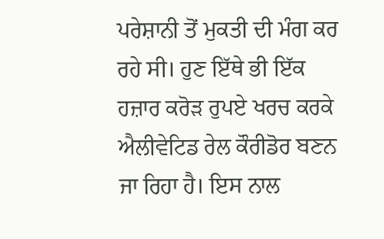ਪਰੇਸ਼ਾਨੀ ਤੋਂ ਮੁਕਤੀ ਦੀ ਮੰਗ ਕਰ ਰਹੇ ਸੀ। ਹੁਣ ਇੱਥੇ ਭੀ ਇੱਕ ਹਜ਼ਾਰ ਕਰੋੜ ਰੁਪਏ ਖਰਚ ਕਰਕੇ ਐਲੀਵੇਟਿਡ ਰੇਲ ਕੌਰੀਡੋਰ ਬਣਨ ਜਾ ਰਿਹਾ ਹੈ। ਇਸ ਨਾਲ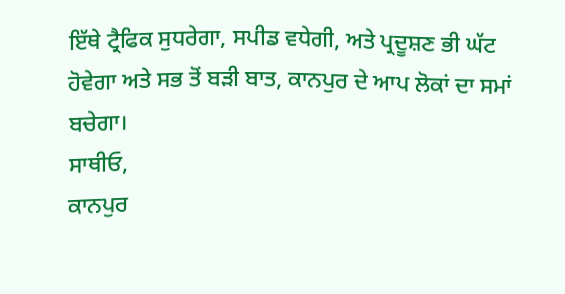ਇੱਥੇ ਟ੍ਰੈਫਿਕ ਸੁਧਰੇਗਾ, ਸਪੀਡ ਵਧੇਗੀ, ਅਤੇ ਪ੍ਰਦੂਸ਼ਣ ਭੀ ਘੱਟ ਹੋਵੇਗਾ ਅਤੇ ਸਭ ਤੋਂ ਬੜੀ ਬਾਤ, ਕਾਨਪੁਰ ਦੇ ਆਪ ਲੋਕਾਂ ਦਾ ਸਮਾਂ ਬਚੇਗਾ।
ਸਾਥੀਓ,
ਕਾਨਪੁਰ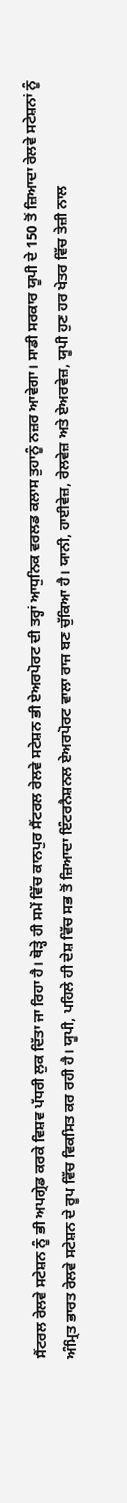ਸੈਂਟਰਲ ਰੇਲਵੇ ਸਟੇਸ਼ਨ ਨੂੰ ਭੀ ਅਪਗ੍ਰੇਡ ਕਰਕੇ ਵਿਸ਼ਵ ਪੱਧਰੀ ਲੁਕ ਦਿੱਤਾ ਜਾ ਰਿਹਾ ਹੈ। ਥੋੜ੍ਹੇ ਹੀ ਸਮੇਂ ਵਿੱਚ ਕਾਨਪੁਰ ਸੈਂਟਰਲ ਰੇਲਵੇ ਸਟੇਸ਼ਨ ਭੀ ਏਅਰਪੋਰਟ ਦੀ ਤਰ੍ਹਾਂ ਆਧੁਨਿਕ ਵਰਲਡ ਕਲਾਸ ਤੁਹਾਨੂੰ ਨਜ਼ਰ ਆਵੇਗਾ। ਸਾਡੀ ਸਰਕਾਰ ਯੂਪੀ ਦੇ 150 ਤੋਂ ਜ਼ਿਆਦਾ ਰੇਲਵੇ ਸਟੇਸ਼ਨਾਂ ਨੂੰ ਅੰਮ੍ਰਿਤ ਭਾਰਤ ਰੇਲਵੇ ਸਟੇਸ਼ਨ ਦੇ ਰੂਪ ਵਿੱਚ ਵਿਕਸਿਤ ਕਰ ਰਹੀ ਹੈ। ਯੂਪੀ, ਪਹਿਲੇ ਹੀ ਦੇਸ਼ ਵਿੱਚ ਸਭ ਤੋਂ ਜ਼ਿਆਦਾ ਇੰਟਰਨੈਸ਼ਨਲ ਏਅਰਪੋਰਟ ਵਾਲਾ ਰਾਜ ਬਣ ਚੁੱਕਿਆ ਹੈ। ਯਾਨੀ, ਹਾਈਵੇਜ਼, ਰੇਲਵੇਜ਼ ਅਤੇ ਏਅਰਵੇਜ਼, ਯੂਪੀ ਹੁਣ ਹਰ ਖੇਤਰ ਵਿੱਚ ਤੇਜ਼ੀ ਨਾਲ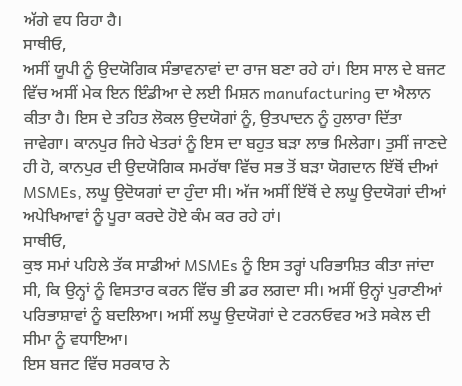ਅੱਗੇ ਵਧ ਰਿਹਾ ਹੈ।
ਸਾਥੀਓ,
ਅਸੀਂ ਯੂਪੀ ਨੂੰ ਉਦਯੋਗਿਕ ਸੰਭਾਵਨਾਵਾਂ ਦਾ ਰਾਜ ਬਣਾ ਰਹੇ ਹਾਂ। ਇਸ ਸਾਲ ਦੇ ਬਜਟ ਵਿੱਚ ਅਸੀਂ ਮੇਕ ਇਨ ਇੰਡੀਆ ਦੇ ਲਈ ਮਿਸ਼ਨ manufacturing ਦਾ ਐਲਾਨ ਕੀਤਾ ਹੈ। ਇਸ ਦੇ ਤਹਿਤ ਲੋਕਲ ਉਦਯੋਗਾਂ ਨੂੰ, ਉਤਪਾਦਨ ਨੂੰ ਹੁਲਾਰਾ ਦਿੱਤਾ ਜਾਵੇਗਾ। ਕਾਨਪੁਰ ਜਿਹੇ ਖੇਤਰਾਂ ਨੂੰ ਇਸ ਦਾ ਬਹੁਤ ਬੜਾ ਲਾਭ ਮਿਲੇਗਾ। ਤੁਸੀਂ ਜਾਣਦੇ ਹੀ ਹੋ, ਕਾਨਪੁਰ ਦੀ ਉਦਯੋਗਿਕ ਸਮਰੱਥਾ ਵਿੱਚ ਸਭ ਤੋਂ ਬੜਾ ਯੋਗਦਾਨ ਇੱਥੋਂ ਦੀਆਂ MSMEs, ਲਘੂ ਉਦੋਯਗਾਂ ਦਾ ਹੁੰਦਾ ਸੀ। ਅੱਜ ਅਸੀਂ ਇੱਥੋਂ ਦੇ ਲਘੂ ਉਦਯੋਗਾਂ ਦੀਆਂ ਅਪੇਖਿਆਵਾਂ ਨੂੰ ਪੂਰਾ ਕਰਦੇ ਹੋਏ ਕੰਮ ਕਰ ਰਹੇ ਹਾਂ।
ਸਾਥੀਓ,
ਕੁਝ ਸਮਾਂ ਪਹਿਲੇ ਤੱਕ ਸਾਡੀਆਂ MSMEs ਨੂੰ ਇਸ ਤਰ੍ਹਾਂ ਪਰਿਭਾਸ਼ਿਤ ਕੀਤਾ ਜਾਂਦਾ ਸੀ, ਕਿ ਉਨ੍ਹਾਂ ਨੂੰ ਵਿਸਤਾਰ ਕਰਨ ਵਿੱਚ ਭੀ ਡਰ ਲਗਦਾ ਸੀ। ਅਸੀਂ ਉਨ੍ਹਾਂ ਪੁਰਾਣੀਆਂ ਪਰਿਭਾਸ਼ਾਵਾਂ ਨੂੰ ਬਦਲਿਆ। ਅਸੀਂ ਲਘੂ ਉਦਯੋਗਾਂ ਦੇ ਟਰਨਓਵਰ ਅਤੇ ਸਕੇਲ ਦੀ ਸੀਮਾ ਨੂੰ ਵਧਾਇਆ।
ਇਸ ਬਜਟ ਵਿੱਚ ਸਰਕਾਰ ਨੇ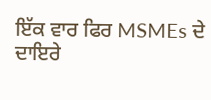ਇੱਕ ਵਾਰ ਫਿਰ MSMEs ਦੇ ਦਾਇਰੇ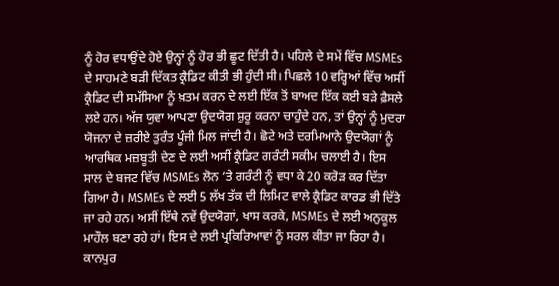ਨੂੰ ਹੋਰ ਵਧਾਉਂਦੇ ਹੋਏ ਉਨ੍ਹਾਂ ਨੂੰ ਹੋਰ ਭੀ ਛੂਟ ਦਿੱਤੀ ਹੈ। ਪਹਿਲੇ ਦੇ ਸਮੇਂ ਵਿੱਚ MSMEs ਦੇ ਸਾਹਮਣੇ ਬੜੀ ਦਿੱਕਤ ਕ੍ਰੈਡਿਟ ਕੀਤੀ ਭੀ ਹੁੰਦੀ ਸੀ। ਪਿਛਲੇ 10 ਵਰ੍ਹਿਆਂ ਵਿੱਚ ਅਸੀਂ ਕ੍ਰੈਡਿਟ ਦੀ ਸਮੱਸਿਆ ਨੂੰ ਖ਼ਤਮ ਕਰਨ ਦੇ ਲਈ ਇੱਕ ਤੋਂ ਬਾਅਦ ਇੱਕ ਕਈ ਬੜੇ ਫ਼ੈਸਲੇ ਲਏ ਹਨ। ਅੱਜ ਯੁਵਾ ਆਪਣਾ ਉਦਯੋਗ ਸ਼ੁਰੂ ਕਰਨਾ ਚਾਹੁੰਦੇ ਹਨ, ਤਾਂ ਉਨ੍ਹਾਂ ਨੂੰ ਮੁਦਰਾ ਯੋਜਨਾ ਦੇ ਜ਼ਰੀਏ ਤੁਰੰਤ ਪੂੰਜੀ ਮਿਲ ਜਾਂਦੀ ਹੈ। ਛੋਟੇ ਅਤੇ ਦਰਮਿਆਨੇ ਉਦਯੋਗਾਂ ਨੂੰ ਆਰਥਿਕ ਮਜ਼ਬੂਤੀ ਦੇਣ ਦੇ ਲਈ ਅਸੀਂ ਕ੍ਰੈਡਿਟ ਗਰੰਟੀ ਸਕੀਮ ਚਲਾਈ ਹੈ। ਇਸ ਸਾਲ ਦੇ ਬਜਟ ਵਿੱਚ MSMEs ਲੋਨ ‘ਤੇ ਗਰੰਟੀ ਨੂੰ ਵਧਾ ਕੇ 20 ਕਰੋੜ ਕਰ ਦਿੱਤਾ ਗਿਆ ਹੈ। MSMEs ਦੇ ਲਈ 5 ਲੱਖ ਤੱਕ ਦੀ ਲਿਮਿਟ ਵਾਲੇ ਕ੍ਰੈਡਿਟ ਕਾਰਡ ਭੀ ਦਿੱਤੇ ਜਾ ਰਹੇ ਹਨ। ਅਸੀਂ ਇੱਥੇ ਨਵੇਂ ਉਦਯੋਗਾਂ, ਖਾਸ ਕਰਕੇ, MSMEs ਦੇ ਲਈ ਅਨੁਕੂਲ ਮਾਹੌਲ ਬਣਾ ਰਹੇ ਹਾਂ। ਇਸ ਦੇ ਲਈ ਪ੍ਰਕਿਰਿਆਵਾਂ ਨੂੰ ਸਰਲ ਕੀਤਾ ਜਾ ਰਿਹਾ ਹੈ। ਕਾਨਪੁਰ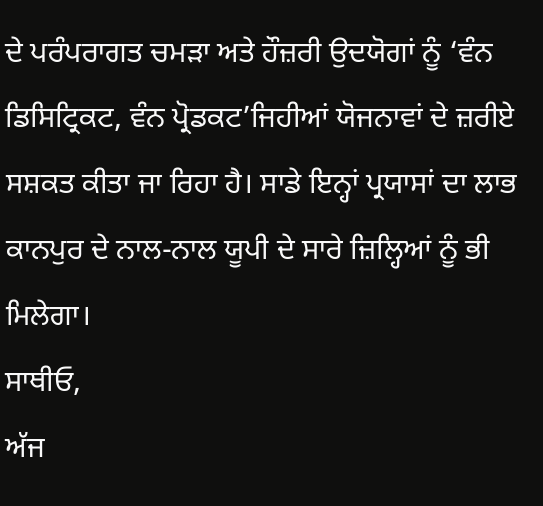ਦੇ ਪਰੰਪਰਾਗਤ ਚਮੜਾ ਅਤੇ ਹੌਜ਼ਰੀ ਉਦਯੋਗਾਂ ਨੂੰ ‘ਵੰਨ ਡਿਸਿਟ੍ਰਿਕਟ, ਵੰਨ ਪ੍ਰੋਡਕਟ’ਜਿਹੀਆਂ ਯੋਜਨਾਵਾਂ ਦੇ ਜ਼ਰੀਏ ਸਸ਼ਕਤ ਕੀਤਾ ਜਾ ਰਿਹਾ ਹੈ। ਸਾਡੇ ਇਨ੍ਹਾਂ ਪ੍ਰਯਾਸਾਂ ਦਾ ਲਾਭ ਕਾਨਪੁਰ ਦੇ ਨਾਲ-ਨਾਲ ਯੂਪੀ ਦੇ ਸਾਰੇ ਜ਼ਿਲ੍ਹਿਆਂ ਨੂੰ ਭੀ ਮਿਲੇਗਾ।
ਸਾਥੀਓ,
ਅੱਜ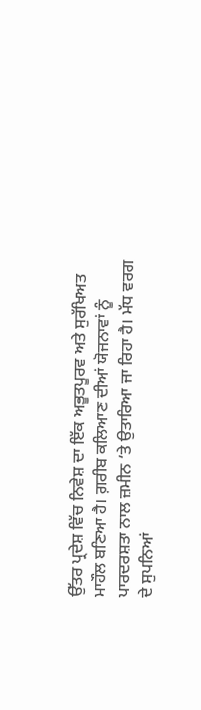ਉੱਤਰ ਪ੍ਰਦੇਸ਼ ਵਿੱਚ ਨਿਵੇਸ਼ ਦਾ ਇੱਕ ਅਭੂਤਪੂਰਵ ਅਤੇ ਸੁਰੱਖਿਅਤ ਮਾਹੌਲ ਬਣਿਆ ਹੈ। ਗ਼ਰੀਬ ਕਲਿਆਣ ਦੀਆਂ ਯੋਜਨਾਵਾਂ ਨੂੰ ਪਾਰਦਰਸ਼ਤਾ ਨਾਲ ਜ਼ਮੀਨ ‘ਤੇ ਉਤਾਰਿਆ ਜਾ ਰਿਹਾ ਹੈ। ਮੱਧ ਵਰਗ ਦੇ ਸੁਪਨਿਆਂ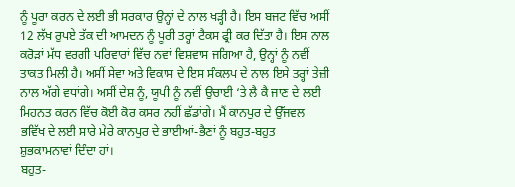ਨੂੰ ਪੂਰਾ ਕਰਨ ਦੇ ਲਈ ਭੀ ਸਰਕਾਰ ਉਨ੍ਹਾਂ ਦੇ ਨਾਲ ਖੜ੍ਹੀ ਹੈ। ਇਸ ਬਜਟ ਵਿੱਚ ਅਸੀਂ 12 ਲੱਖ ਰੁਪਏ ਤੱਕ ਦੀ ਆਮਦਨ ਨੂੰ ਪੂਰੀ ਤਰ੍ਹਾਂ ਟੈਕਸ ਫ੍ਰੀ ਕਰ ਦਿੱਤਾ ਹੈ। ਇਸ ਨਾਲ ਕਰੋੜਾਂ ਮੱਧ ਵਰਗੀ ਪਰਿਵਾਰਾਂ ਵਿੱਚ ਨਵਾਂ ਵਿਸ਼ਵਾਸ ਜਗਿਆ ਹੈ, ਉਨ੍ਹਾਂ ਨੂੰ ਨਵੀਂ ਤਾਕਤ ਮਿਲੀ ਹੈ। ਅਸੀਂ ਸੇਵਾ ਅਤੇ ਵਿਕਾਸ ਦੇ ਇਸ ਸੰਕਲਪ ਦੇ ਨਾਲ ਇਸੇ ਤਰ੍ਹਾਂ ਤੇਜ਼ੀ ਨਾਲ ਅੱਗੇ ਵਧਾਂਗੇ। ਅਸੀਂ ਦੇਸ਼ ਨੂੰ, ਯੂਪੀ ਨੂੰ ਨਵੀਂ ਉਚਾਈ ‘ਤੇ ਲੈ ਕੈ ਜਾਣ ਦੇ ਲਈ ਮਿਹਨਤ ਕਰਨ ਵਿੱਚ ਕੋਈ ਕੋਰ ਕਸਰ ਨਹੀਂ ਛੱਡਾਂਗੇ। ਮੈਂ ਕਾਨਪੁਰ ਦੇ ਉੱਜਵਲ ਭਵਿੱਖ ਦੇ ਲਈ ਸਾਰੇ ਮੇਰੇ ਕਾਨਪੁਰ ਦੇ ਭਾਈਆਂ-ਭੈਣਾਂ ਨੂੰ ਬਹੁਤ-ਬਹੁਤ ਸ਼ੁਭਕਾਮਨਾਵਾਂ ਦਿੰਦਾ ਹਾਂ।
ਬਹੁਤ-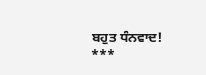ਬਹੁਤ ਧੰਨਵਾਦ!
***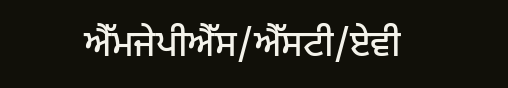ਐੱਮਜੇਪੀਐੱਸ/ਐੱਸਟੀ/ਏਵੀ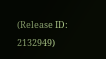(Release ID: 2132949)